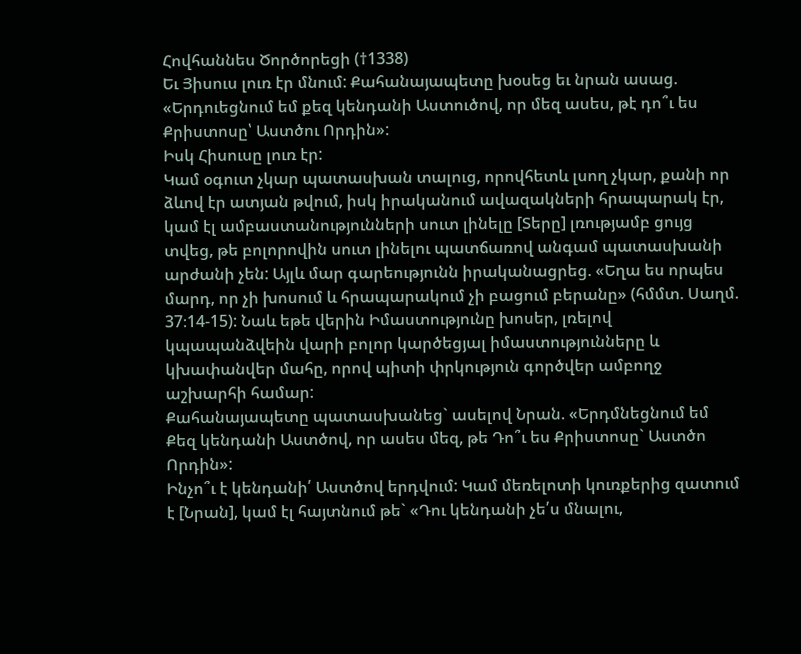Հովհաննես Ծործորեցի (†1338)
Եւ Յիսուս լուռ էր մնում: Քահանայապետը խօսեց եւ նրան ասաց. «Երդուեցնում եմ քեզ կենդանի Աստուծով, որ մեզ ասես, թէ դո՞ւ ես Քրիստոսը՝ Աստծու Որդին»:
Իսկ Հիսուսը լուռ էր:
Կամ օգուտ չկար պատասխան տալուց, որովհետև լսող չկար, քանի որ ձևով էր ատյան թվում, իսկ իրականում ավազակների հրապարակ էր, կամ էլ ամբաստանությունների սուտ լինելը [Տերը] լռությամբ ցույց տվեց, թե բոլորովին սուտ լինելու պատճառով անգամ պատասխանի արժանի չեն: Այլև մար գարեությունն իրականացրեց. «Եղա ես որպես մարդ, որ չի խոսում և հրապարակում չի բացում բերանը» (հմմտ. Սաղմ. 37։14-15): Նաև եթե վերին Իմաստությունը խոսեր, լռելով կպապանձվեին վարի բոլոր կարծեցյալ իմաստությունները և կխափանվեր մահը, որով պիտի փրկություն գործվեր ամբողջ աշխարհի համար:
Քահանայապետը պատասխանեց` ասելով Նրան. «Երդմնեցնում եմ Քեզ կենդանի Աստծով, որ ասես մեզ, թե Դո՞ւ ես Քրիստոսը` Աստծո Որդին»:
Ինչո՞ւ է կենդանի՛ Աստծով երդվում: Կամ մեռելոտի կուռքերից զատում է [Նրան], կամ էլ հայտնում թե` «Դու կենդանի չե՛ս մնալու,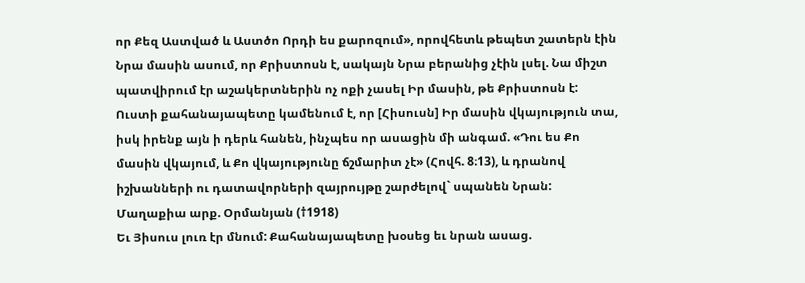որ Քեզ Աստված և Աստծո Որդի ես քարոզում», որովհետև թեպետ շատերն էին Նրա մասին ասում, որ Քրիստոսն է, սակայն Նրա բերանից չէին լսել. Նա միշտ պատվիրում էր աշակերտներին ոչ ոքի չասել Իր մասին, թե Քրիստոսն է: Ուստի քահանայապետը կամենում է, որ [Հիսուսն] Իր մասին վկայություն տա, իսկ իրենք այն ի դերև հանեն, ինչպես որ ասացին մի անգամ. «Դու ես Քո մասին վկայում, և Քո վկայությունը ճշմարիտ չէ» (Հովհ. 8։13), և դրանով իշխանների ու դատավորների զայրույթը շարժելով` սպանեն Նրան:
Մաղաքիա արք. Օրմանյան (†1918)
Եւ Յիսուս լուռ էր մնում: Քահանայապետը խօսեց եւ նրան ասաց.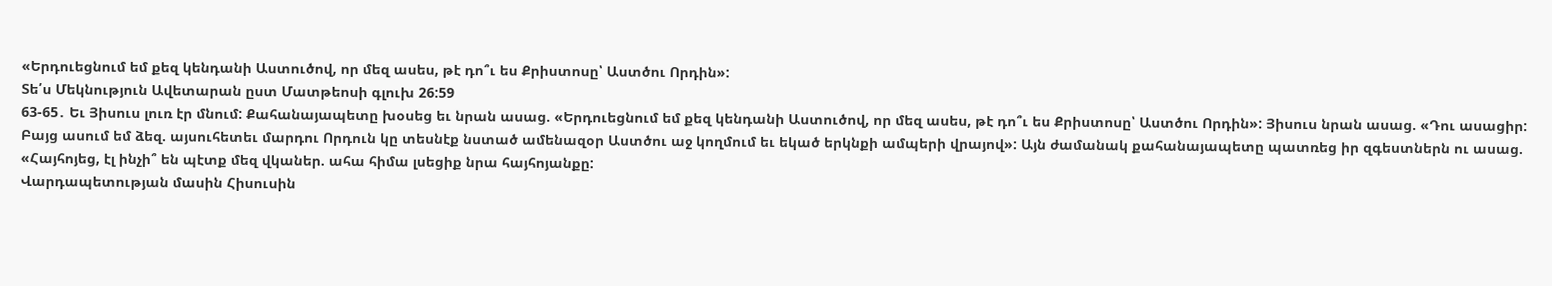«Երդուեցնում եմ քեզ կենդանի Աստուծով, որ մեզ ասես, թէ դո՞ւ ես Քրիստոսը՝ Աստծու Որդին»:
Տե՛ս Մեկնություն Ավետարան ըստ Մատթեոսի գլուխ 26:59
63-65․ Եւ Յիսուս լուռ էր մնում: Քահանայապետը խօսեց եւ նրան ասաց. «Երդուեցնում եմ քեզ կենդանի Աստուծով, որ մեզ ասես, թէ դո՞ւ ես Քրիստոսը՝ Աստծու Որդին»: Յիսուս նրան ասաց. «Դու ասացիր: Բայց ասում եմ ձեզ. այսուհետեւ մարդու Որդուն կը տեսնէք նստած ամենազօր Աստծու աջ կողմում եւ եկած երկնքի ամպերի վրայով»: Այն ժամանակ քահանայապետը պատռեց իր զգեստներն ու ասաց. «Հայհոյեց, էլ ինչի՞ են պէտք մեզ վկաներ. ահա հիմա լսեցիք նրա հայհոյանքը:
Վարդապետության մասին Հիսուսին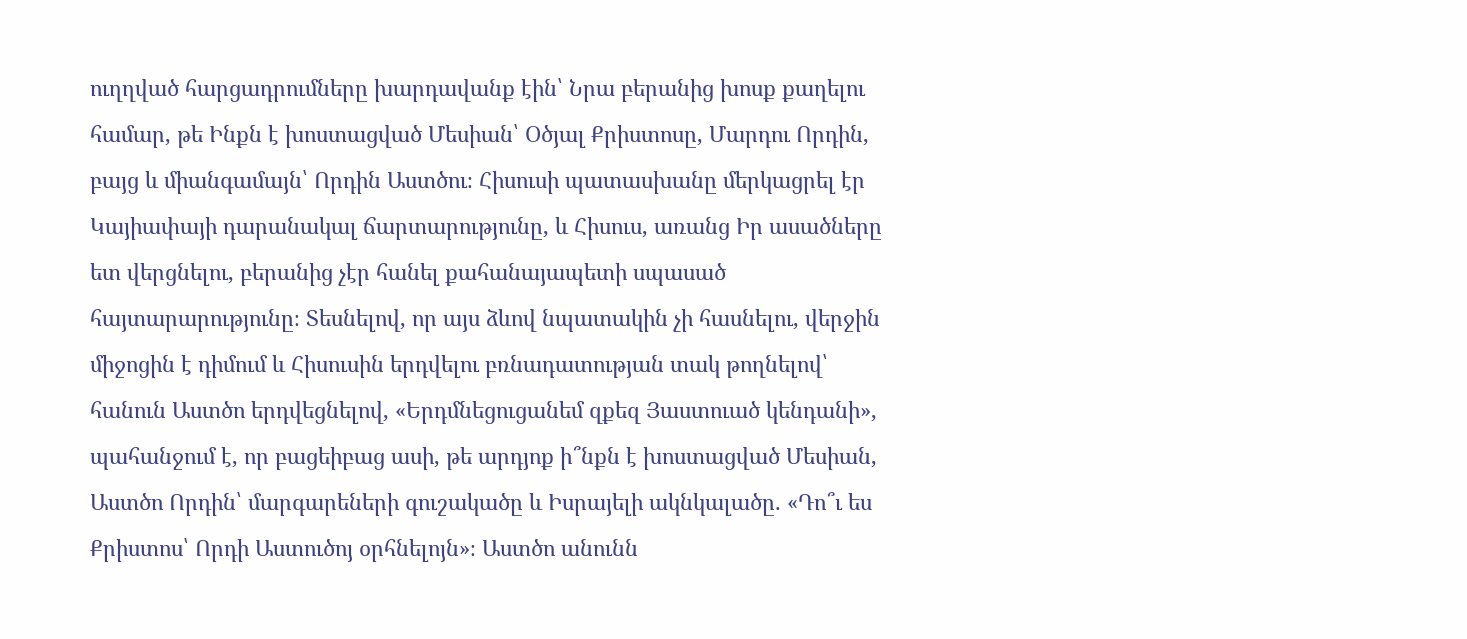ուղղված հարցադրումները խարդավանք էին՝ Նրա բերանից խոսք քաղելու համար, թե Ինքն է խոստացված Մեսիան՝ Օծյալ Քրիստոսը, Մարդու Որդին, բայց և միանգամայն՝ Որդին Աստծու։ Հիսուսի պատասխանը մերկացրել էր Կայիափայի դարանակալ ճարտարությունը, և Հիսուս, առանց Իր ասածները ետ վերցնելու, բերանից չէր հանել քահանայապետի սպասած հայտարարությունը։ Տեսնելով, որ այս ձևով նպատակին չի հասնելու, վերջին միջոցին է դիմում և Հիսուսին երդվելու բռնադատության տակ թողնելով՝ հանուն Աստծո երդվեցնելով, «Երդմնեցուցանեմ զքեզ Յաստուած կենդանի», պահանջում է, որ բացեիբաց ասի, թե արդյոք ի՞նքն է խոստացված Մեսիան, Աստծո Որդին՝ մարգարեների գուշակածը և Իսրայելի ակնկալածը․ «Դո՞ւ ես Քրիստոս՝ Որդի Աստուծոյ օրհնելոյն»։ Աստծո անունն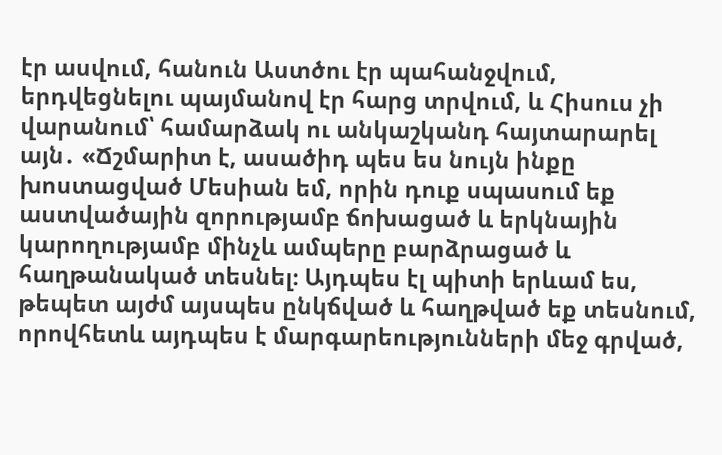էր ասվում, հանուն Աստծու էր պահանջվում, երդվեցնելու պայմանով էր հարց տրվում, և Հիսուս չի վարանում՝ համարձակ ու անկաշկանդ հայտարարել այն․ «Ճշմարիտ է, ասածիդ պես ես նույն ինքը խոստացված Մեսիան եմ, որին դուք սպասում եք աստվածային զորությամբ ճոխացած և երկնային կարողությամբ մինչև ամպերը բարձրացած և հաղթանակած տեսնել։ Այդպես էլ պիտի երևամ ես, թեպետ այժմ այսպես ընկճված և հաղթված եք տեսնում, որովհետև այդպես է մարգարեությունների մեջ գրված,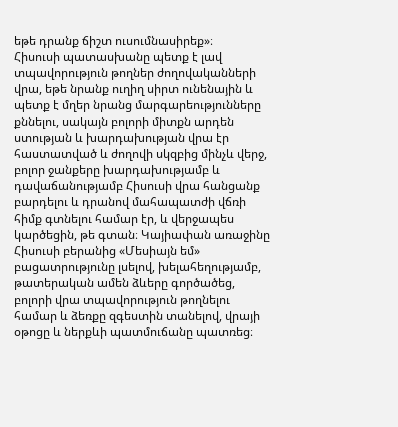եթե դրանք ճիշտ ուսումնասիրեք»։
Հիսուսի պատասխանը պետք է լավ տպավորություն թողներ ժողովականների վրա, եթե նրանք ուղիղ սիրտ ունենային և պետք է մղեր նրանց մարգարեությունները քննելու, սակայն բոլորի միտքն արդեն ստության և խարդախության վրա էր հաստատված և ժողովի սկզբից մինչև վերջ, բոլոր ջանքերը խարդախությամբ և դավաճանությամբ Հիսուսի վրա հանցանք բարդելու և դրանով մահապատժի վճռի հիմք գտնելու համար էր, և վերջապես կարծեցին, թե գտան։ Կայիափան առաջինը Հիսուսի բերանից «Մեսիայն եմ» բացատրությունը լսելով, խելահեղությամբ, թատերական ամեն ձևերը գործածեց, բոլորի վրա տպավորություն թողնելու համար և ձեռքը զգեստին տանելով, վրայի օթոցը և ներքևի պատմուճանը պատռեց։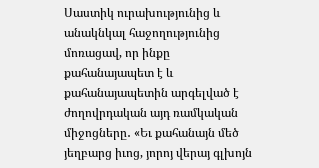Սաստիկ ուրախությունից և անակնկալ հաջողությունից մոռացավ, որ ինքը քահանայապետ է և քահանայապետին արգելված է ժողովրդական այդ ռամկական միջոցները․ «Եւ քահանայն մեծ յեղբարց իւոց, յորոյ վերայ գլխոյն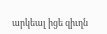արկեալ իցե զիւղն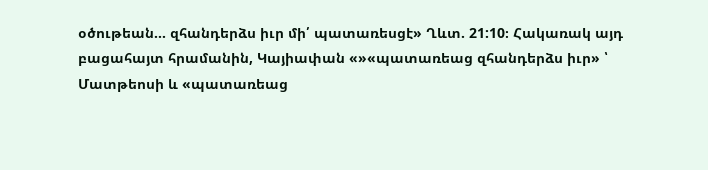օծութեան... զհանդերձս իւր մի՛ պատառեսցէ» Ղևտ. 21:10։ Հակառակ այդ բացահայտ հրամանին, Կայիափան «»«պատառեաց զհանդերձս իւր» ՝ Մատթեոսի և «պատառեաց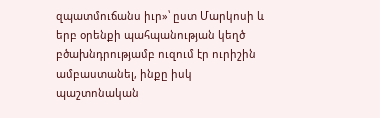զպատմուճանս իւր»՝ ըստ Մարկոսի և երբ օրենքի պահպանության կեղծ բծախնդրությամբ ուզում էր ուրիշին ամբաստանել, ինքը իսկ պաշտոնական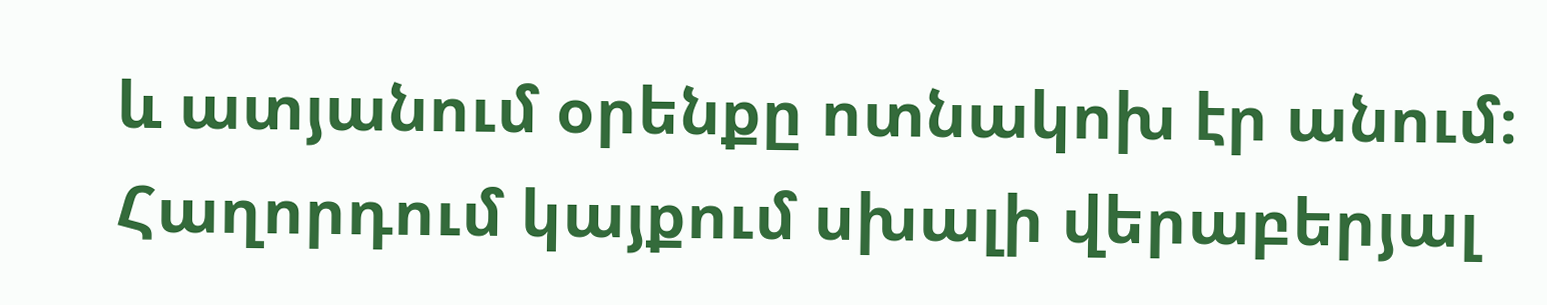և ատյանում օրենքը ոտնակոխ էր անում։
Հաղորդում կայքում սխալի վերաբերյալ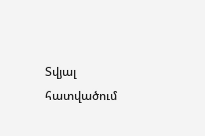Տվյալ հատվածում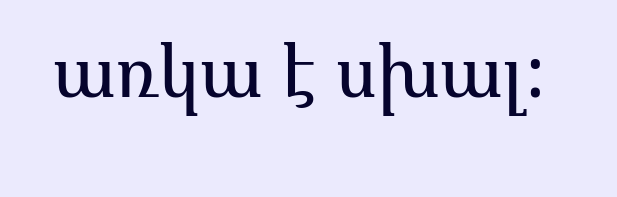առկա է սխալ: